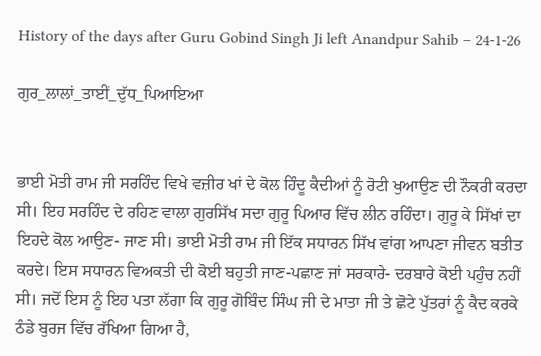History of the days after Guru Gobind Singh Ji left Anandpur Sahib – 24-1-26

ਗੁਰ_ਲਾਲਾਂ_ਤਾਈਂ_ਦੁੱਧ_ਪਿਆਇਆ


ਭਾਈ ਮੋਤੀ ਰਾਮ ਜੀ ਸਰਹਿੰਦ ਵਿਖੇ ਵਜ਼ੀਰ ਖਾਂ ਦੇ ਕੋਲ ਹਿੰਦੂ ਕੈਦੀਆਂ ਨੂੰ ਰੋਟੀ ਖੁਆਉਣ ਦੀ ਨੌਕਰੀ ਕਰਦਾ ਸੀ। ਇਹ ਸਰਹਿੰਦ ਦੇ ਰਹਿਣ ਵਾਲਾ ਗੁਰਸਿੱਖ ਸਦਾ ਗੁਰੂ ਪਿਆਰ ਵਿੱਚ ਲੀਨ ਰਹਿੰਦਾ। ਗੁਰੂ ਕੇ ਸਿੱਖਾਂ ਦਾ ਇਹਦੇ ਕੋਲ ਆਉਣ- ਜਾਣ ਸੀ। ਭਾਈ ਮੋਤੀ ਰਾਮ ਜੀ ਇੱਕ ਸਧਾਰਨ ਸਿੱਖ ਵਾਂਗ ਆਪਣਾ ਜੀਵਨ ਬਤੀਤ ਕਰਦੇ। ਇਸ ਸਧਾਰਨ ਵਿਅਕਤੀ ਦੀ ਕੋਈ ਬਹੁਤੀ ਜਾਣ-ਪਛਾਣ ਜਾਂ ਸਰਕਾਰੇ- ਦਰਬਾਰੇ ਕੋਈ ਪਹੁੰਚ ਨਹੀਂ ਸੀ। ਜਦੋਂ ਇਸ ਨੂੰ ਇਹ ਪਤਾ ਲੱਗਾ ਕਿ ਗੁਰੂ ਗੋਬਿੰਦ ਸਿੰਘ ਜੀ ਦੇ ਮਾਤਾ ਜੀ ਤੇ ਛੋਟੇ ਪੁੱਤਰਾਂ ਨੂੰ ਕੈਦ ਕਰਕੇ ਠੰਡੇ ਬੁਰਜ ਵਿੱਚ ਰੱਖਿਆ ਗਿਆ ਹੈ,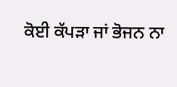ਕੋਈ ਕੱਪੜਾ ਜਾਂ ਭੋਜਨ ਨਾ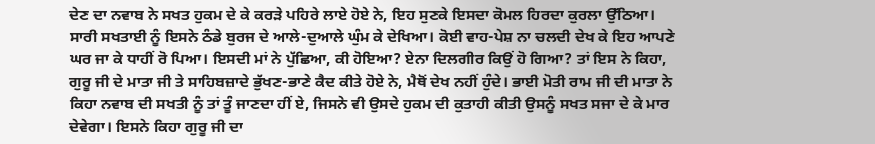ਦੇਣ ਦਾ ਨਵਾਬ ਨੇ ਸਖਤ ਹੁਕਮ ਦੇ ਕੇ ਕਰੜੇ ਪਹਿਰੇ ਲਾਏ ਹੋਏ ਨੇ, ਇਹ ਸੁਣਕੇ ਇਸਦਾ ਕੋਮਲ ਹਿਰਦਾ ਕੁਰਲਾ ਉੱਠਿਆ। ਸਾਰੀ ਸਖਤਾਈ ਨੂੰ ਇਸਨੇ ਠੰਡੇ ਬੁਰਜ ਦੇ ਆਲੇ-ਦੁਆਲੇ ਘੁੰਮ ਕੇ ਦੇਖਿਆ। ਕੋਈ ਵਾਹ-ਪੇਸ਼ ਨਾ ਚਲਦੀ ਦੇਖ ਕੇ ਇਹ ਆਪਣੇ ਘਰ ਜਾ ਕੇ ਧਾਹੀਂ ਰੋ ਪਿਆ। ਇਸਦੀ ਮਾਂ ਨੇ ਪੁੱਛਿਆ, ਕੀ ਹੋਇਆ? ਏਨਾ ਦਿਲਗੀਰ ਕਿਉਂ ਹੋ ਗਿਆ? ਤਾਂ ਇਸ ਨੇ ਕਿਹਾ, ਗੁਰੂ ਜੀ ਦੇ ਮਾਤਾ ਜੀ ਤੇ ਸਾਹਿਬਜ਼ਾਦੇ ਭੁੱਖਣ-ਭਾਣੇ ਕੈਦ ਕੀਤੇ ਹੋਏ ਨੇ, ਮੈਥੋਂ ਦੇਖ ਨਹੀਂ ਹੁੰਦੇ। ਭਾਈ ਮੋਤੀ ਰਾਮ ਜੀ ਦੀ ਮਾਤਾ ਨੇ ਕਿਹਾ ਨਵਾਬ ਦੀ ਸਖਤੀ ਨੂੰ ਤਾਂ ਤੂੰ ਜਾਣਦਾ ਹੀਂ ਏ, ਜਿਸਨੇ ਵੀ ਉਸਦੇ ਹੁਕਮ ਦੀ ਕੁਤਾਹੀ ਕੀਤੀ ਉਸਨੂੰ ਸਖਤ ਸਜਾ ਦੇ ਕੇ ਮਾਰ ਦੇਵੇਗਾ। ਇਸਨੇ ਕਿਹਾ ਗੁਰੂ ਜੀ ਦਾ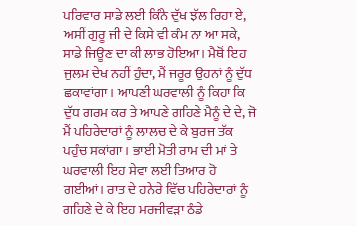ਪਰਿਵਾਰ ਸਾਡੇ ਲਈ ਕਿੰਨੇ ਦੁੱਖ ਝੱਲ ਰਿਹਾ ਏ, ਅਸੀਂ ਗੁਰੂ ਜੀ ਦੇ ਕਿਸੇ ਵੀ ਕੰਮ ਨਾ ਆ ਸਕੇ, ਸਾਡੇ ਜਿਊਣ ਦਾ ਕੀ ਲਾਭ ਹੋਇਆ। ਮੈਥੋਂ ਇਹ ਜੁਲਮ ਦੇਖ ਨਹੀਂ ਹੁੰਦਾ, ਮੈਂ ਜਰੂਰ ਉਹਨਾਂ ਨੂੰ ਦੁੱਧ ਛਕਾਵਾਂਗਾ। ਆਪਣੀ ਘਰਵਾਲੀ ਨੂੰ ਕਿਹਾ ਕਿ ਦੁੱਧ ਗਰਮ ਕਰ ਤੇ ਆਪਣੇ ਗਹਿਣੇ ਮੈਨੂੰ ਦੇ ਦੇ, ਜੋ ਮੈਂ ਪਹਿਰੇਦਾਰਾਂ ਨੂੰ ਲਾਲਚ ਦੇ ਕੇ ਬੁਰਜ ਤੱਕ ਪਹੁੰਚ ਸਕਾਂਗਾ। ਭਾਈ ਮੋਤੀ ਰਾਮ ਦੀ ਮਾਂ ਤੇ ਘਰਵਾਲੀ ਇਹ ਸੇਵਾ ਲਈ ਤਿਆਰ ਹੋ ਗਈਆਂ। ਰਾਤ ਦੇ ਹਨੇਰੇ ਵਿੱਚ ਪਹਿਰੇਦਾਰਾਂ ਨੂੰ ਗਹਿਣੇ ਦੇ ਕੇ ਇਹ ਮਰਜੀਵੜਾ ਠੰਡੇ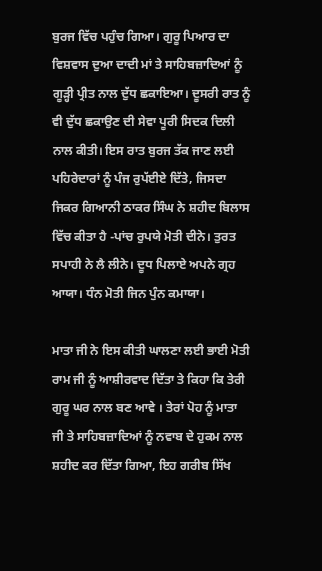ਬੁਰਜ ਵਿੱਚ ਪਹੁੰਚ ਗਿਆ। ਗੁਰੂ ਪਿਆਰ ਦਾ ਵਿਸ਼ਵਾਸ ਦੁਆ ਦਾਦੀ ਮਾਂ ਤੇ ਸਾਹਿਬਜ਼ਾਦਿਆਂ ਨੂੰ ਗੂੜ੍ਹੀ ਪ੍ਰੀਤ ਨਾਲ ਦੁੱਧ ਛਕਾਇਆ। ਦੂਸਰੀ ਰਾਤ ਨੂੰ ਵੀ ਦੁੱਧ ਛਕਾਉਣ ਦੀ ਸੇਵਾ ਪੂਰੀ ਸਿਦਕ ਦਿਲੀ ਨਾਲ ਕੀਤੀ। ਇਸ ਰਾਤ ਬੁਰਜ ਤੱਕ ਜਾਣ ਲਈ ਪਹਿਰੇਦਾਰਾਂ ਨੂੰ ਪੰਜ ਰੁਪੱਈਏ ਦਿੱਤੇ, ਜਿਸਦਾ ਜਿਕਰ ਗਿਆਨੀ ਠਾਕਰ ਸਿੰਘ ਨੇ ਸ਼ਹੀਦ ਬਿਲਾਸ ਵਿੱਚ ਕੀਤਾ ਹੈ -ਪਾਂਚ ਰੁਪਯੇ ਮੋਤੀ ਦੀਨੇ। ਤੁਰਤ ਸਪਾਹੀ ਨੇ ਲੈ ਲੀਨੇ। ਦੂਧ ਪਿਲਾਏ ਅਪਨੇ ਗ੍ਰਹ ਆਯਾ। ਧੰਨ ਮੋਤੀ ਜਿਨ ਪੁੰਨ ਕਮਾਯਾ।

ਮਾਤਾ ਜੀ ਨੇ ਇਸ ਕੀਤੀ ਘਾਲਣਾ ਲਈ ਭਾਈ ਮੋਤੀ ਰਾਮ ਜੀ ਨੂੰ ਆਸ਼ੀਰਵਾਦ ਦਿੱਤਾ ਤੇ ਕਿਹਾ ਕਿ ਤੇਰੀ ਗੁਰੂ ਘਰ ਨਾਲ ਬਣ ਆਵੇ । ਤੇਰਾਂ ਪੋਹ ਨੂੰ ਮਾਤਾ ਜੀ ਤੇ ਸਾਹਿਬਜ਼ਾਦਿਆਂ ਨੂੰ ਨਵਾਬ ਦੇ ਹੁਕਮ ਨਾਲ ਸ਼ਹੀਦ ਕਰ ਦਿੱਤਾ ਗਿਆ, ਇਹ ਗਰੀਬ ਸਿੱਖ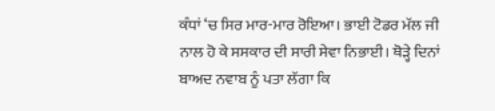ਕੰਧਾਂ ‘ਚ ਸਿਰ ਮਾਰ-ਮਾਰ ਰੋਇਆ। ਭਾਈ ਟੋਡਰ ਮੱਲ ਜੀ ਨਾਲ ਹੋ ਕੇ ਸਸਕਾਰ ਦੀ ਸਾਰੀ ਸੇਵਾ ਨਿਭਾਈ। ਥੋੜ੍ਹੇ ਦਿਨਾਂ ਬਾਅਦ ਨਵਾਬ ਨੂੰ ਪਤਾ ਲੱਗਾ ਕਿ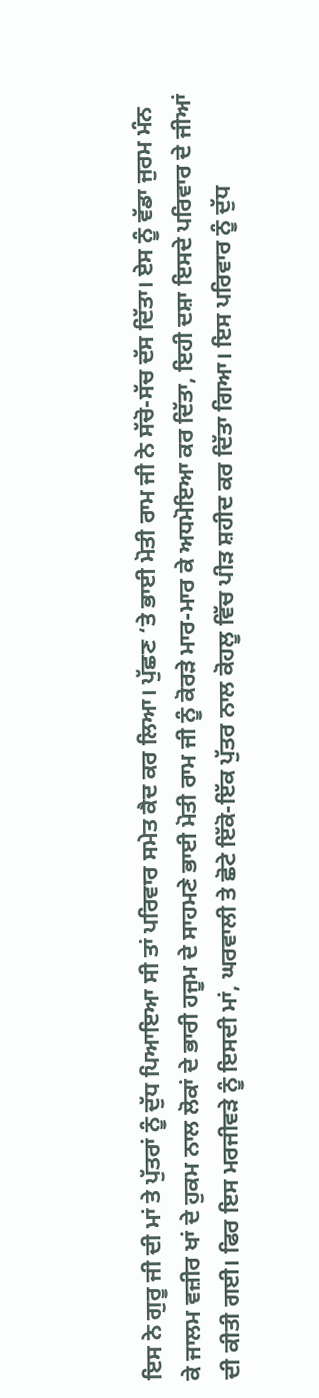ਇਸ ਨੇ ਗੁਰੂ ਜੀ ਦੀ ਮਾਂ ਤੇ ਪੁੱਤਰਾਂ ਨੂੰ ਦੁੱਧ ਪਿਆਇਆ ਸੀ ਤਾਂ ਪਰਿਵਾਰ ਸਮੇਤ ਕੈਦ ਕਰ ਲਿਆ। ਪੁੱਛਣ ‘ਤੇ ਭਾਈ ਮੋਤੀ ਰਾਮ ਜੀ ਨੇ ਸੱਚੋ-ਸੱਚ ਦੱਸ ਦਿੱਤਾ। ਏਸ ਨੂੰ ਵੱਡਾ ਜੁਰਮ ਮੰਨ ਕੇ ਜਾਲਮ ਵਜ਼ੀਰ ਖਾਂ ਦੇ ਹੁਕਮ ਨਾਲ ਲੋਕਾਂ ਦੇ ਭਾਰੀ ਹਜੂਮ ਦੇ ਸਾਹਮਣੇ ਭਾਈ ਮੋਤੀ ਰਾਮ ਜੀ ਨੂੰ ਕੋਰੜੇ ਮਾਰ-ਮਾਰ ਕੇ ਅਧਮੋਇਆ ਕਰ ਦਿੱਤਾ, ਇਹੀ ਦਸ਼ਾ ਇਸਦੇ ਪਰਿਵਾਰ ਦੇ ਜੀਆਂ ਦੀ ਕੀਤੀ ਗਈ। ਫਿਰ ਇਸ ਮਰਜੀਵੜੇ ਨੂੰ ਇਸਦੀ ਮਾਂ, ਘਰਵਾਲੀ ਤੇ ਛੋਟੇ ਇੱਕੋ-ਇੱਕ ਪੁੱਤਰ ਨਾਲ ਕੋਹਲੂ ਵਿੱਚ ਪੀੜ ਸ਼ਹੀਦ ਕਰ ਦਿੱਤਾ ਗਿਆ। ਇਸ ਪਰਿਵਾਰ ਨੂੰ ਦੁੱਧ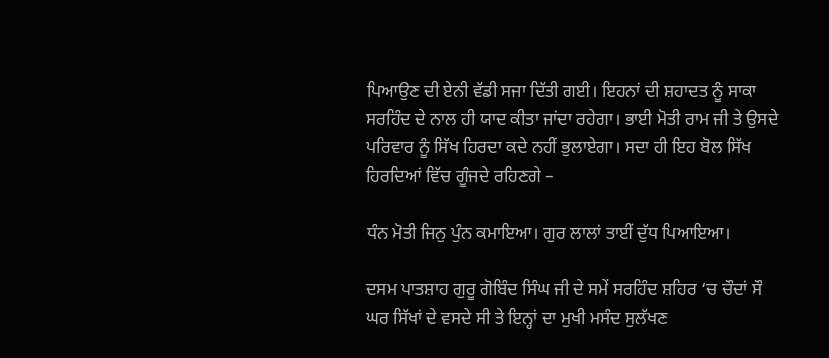ਪਿਆਉਣ ਦੀ ਏਨੀ ਵੱਡੀ ਸਜਾ ਦਿੱਤੀ ਗਈ। ਇਹਨਾਂ ਦੀ ਸ਼ਹਾਦਤ ਨੂੰ ਸਾਕਾ ਸਰਹਿੰਦ ਦੇ ਨਾਲ ਹੀ ਯਾਦ ਕੀਤਾ ਜਾਂਦਾ ਰਹੇਗਾ। ਭਾਈ ਮੋਤੀ ਰਾਮ ਜੀ ਤੇ ਉਸਦੇ ਪਰਿਵਾਰ ਨੂੰ ਸਿੱਖ ਹਿਰਦਾ ਕਦੇ ਨਹੀਂ ਭੁਲਾਏਗਾ। ਸਦਾ ਹੀ ਇਹ ਬੋਲ ਸਿੱਖ ਹਿਰਦਿਆਂ ਵਿੱਚ ਗੂੰਜਦੇ ਰਹਿਣਗੇ –

ਧੰਨ ਮੋਤੀ ਜਿਨੁ ਪੁੰਨ ਕਮਾਇਆ। ਗੁਰ ਲਾਲਾਂ ਤਾਈਂ ਦੁੱਧ ਪਿਆਇਆ।

ਦਸਮ ਪਾਤਸ਼ਾਹ ਗੁਰੂ ਗੋਬਿੰਦ ਸਿੰਘ ਜੀ ਦੇ ਸਮੇਂ ਸਰਹਿੰਦ ਸ਼ਹਿਰ ‘ਚ ਚੌਦਾਂ ਸੌ ਘਰ ਸਿੱਖਾਂ ਦੇ ਵਸਦੇ ਸੀ ਤੇ ਇਨ੍ਹਾਂ ਦਾ ਮੁਖੀ ਮਸੰਦ ਸੁਲੱਖਣ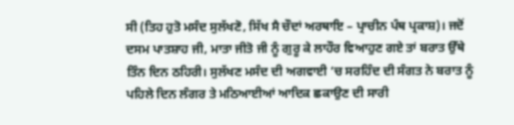ਸੀ (ਤਿਹ ਹੁਤੋ ਮਸੰਦ ਸੁਲੱਖਣੋ, ਸਿੱਖ ਸੈ ਚੌਦਾਂ ਅਰਥਾਇ – ਪ੍ਰਾਚੀਨ ਪੰਥ ਪ੍ਰਕਾਸ਼)। ਜਦੋਂ ਦਸਮ ਪਾਤਸ਼ਾਹ ਜੀ, ਮਾਤਾ ਜੀਤੋ ਜੀ ਨੂੰ ਗੁਰੂ ਕੇ ਲਾਹੌਰ ਵਿਆਹੁਣ ਗਏ ਤਾਂ ਬਰਾਤ ਉੱਥੇ ਤਿੰਨ ਦਿਨ ਠਹਿਰੀ। ਸੁਲੱਖਣ ਮਸੰਦ ਦੀ ਅਗਵਾਈ ‘ਚ ਸਰਹਿੰਦ ਦੀ ਸੰਗਤ ਨੇ ਬਰਾਤ ਨੂੰ ਪਹਿਲੇ ਦਿਨ ਲੰਗਰ ਤੇ ਮਠਿਆਈਆਂ ਆਦਿਕ ਛਕਾਉਣ ਦੀ ਸਾਰੀ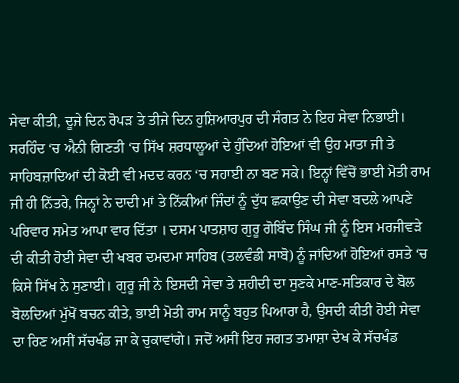ਸੇਵਾ ਕੀਤੀ, ਦੂਜੇ ਦਿਨ ਰੋਪੜ ਤੇ ਤੀਜੇ ਦਿਨ ਹੁਸ਼ਿਆਰਪੁਰ ਦੀ ਸੰਗਤ ਨੇ ਇਹ ਸੇਵਾ ਨਿਭਾਈ। ਸਰਹਿੰਦ ‘ਚ ਐਨੀ ਗਿਣਤੀ ‘ਚ ਸਿੱਖ ਸ਼ਰਧਾਲੂਆਂ ਦੇ ਹੁੰਦਿਆਂ ਹੋਇਆਂ ਵੀ ਉਹ ਮਾਤਾ ਜੀ ਤੇ ਸਾਹਿਬਜ਼ਾਦਿਆਂ ਦੀ ਕੋਈ ਵੀ ਮਦਦ ਕਰਨ ‘ਚ ਸਹਾਈ ਨਾ ਬਣ ਸਕੇ। ਇਨ੍ਹਾਂ ਵਿੱਚੋਂ ਭਾਈ ਮੋਤੀ ਰਾਮ ਜੀ ਹੀ ਨਿੱਤਰੇ, ਜਿਨ੍ਹਾਂ ਨੇ ਦਾਦੀ ਮਾਂ ਤੇ ਨਿੱਕੀਆਂ ਜਿੰਦਾਂ ਨੂੰ ਦੁੱਧ ਛਕਾਉਣ ਦੀ ਸੇਵਾ ਬਦਲੇ ਆਪਣੇ ਪਰਿਵਾਰ ਸਮੇਤ ਆਪਾ ਵਾਰ ਦਿੱਤਾ । ਦਸਮ ਪਾਤਸ਼ਾਹ ਗੁਰੂ ਗੋਬਿੰਦ ਸਿੰਘ ਜੀ ਨੂੰ ਇਸ ਮਰਜੀਵੜੇ ਦੀ ਕੀਤੀ ਹੋਈ ਸੇਵਾ ਦੀ ਖਬਰ ਦਮਦਮਾ ਸਾਹਿਬ (ਤਲਵੰਡੀ ਸਾਬੋ) ਨੂੰ ਜਾਂਦਿਆਂ ਹੋਇਆਂ ਰਸਤੇ ‘ਚ ਕਿਸੇ ਸਿੱਖ ਨੇ ਸੁਣਾਈ। ਗੁਰੂ ਜੀ ਨੇ ਇਸਦੀ ਸੇਵਾ ਤੇ ਸ਼ਹੀਦੀ ਦਾ ਸੁਣਕੇ ਮਾਣ-ਸਤਿਕਾਰ ਦੇ ਬੋਲ ਬੋਲਦਿਆਂ ਮੁੱਖੋਂ ਬਚਨ ਕੀਤੇ, ਭਾਈ ਮੋਤੀ ਰਾਮ ਸਾਨੂੰ ਬਹੁਤ ਪਿਆਰਾ ਹੈ, ਉਸਦੀ ਕੀਤੀ ਹੋਈ ਸੇਵਾ ਦਾ ਰਿਣ ਅਸੀਂ ਸੱਚਖੰਡ ਜਾ ਕੇ ਚੁਕਾਵਾਂਗੇ। ਜਦੋਂ ਅਸੀਂ ਇਹ ਜਗਤ ਤਮਾਸ਼ਾ ਦੇਖ ਕੇ ਸੱਚਖੰਡ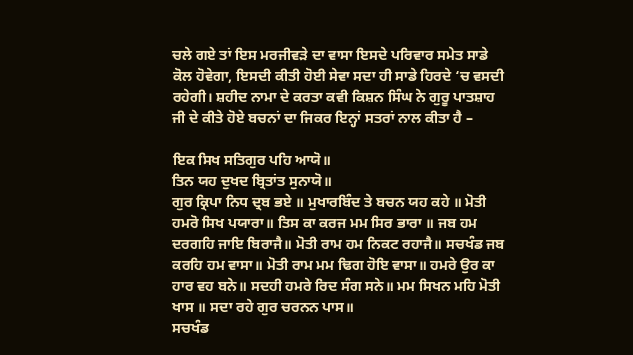ਚਲੇ ਗਏ ਤਾਂ ਇਸ ਮਰਜੀਵੜੇ ਦਾ ਵਾਸਾ ਇਸਦੇ ਪਰਿਵਾਰ ਸਮੇਤ ਸਾਡੇ ਕੋਲ ਹੋਵੇਗਾ, ਇਸਦੀ ਕੀਤੀ ਹੋਈ ਸੇਵਾ ਸਦਾ ਹੀ ਸਾਡੇ ਹਿਰਦੇ ‘ਚ ਵਸਦੀ ਰਹੇਗੀ। ਸ਼ਹੀਦ ਨਾਮਾ ਦੇ ਕਰਤਾ ਕਵੀ ਕਿਸ਼ਨ ਸਿੰਘ ਨੇ ਗੁਰੂ ਪਾਤਸ਼ਾਹ ਜੀ ਦੇ ਕੀਤੇ ਹੋਏ ਬਚਨਾਂ ਦਾ ਜਿਕਰ ਇਨ੍ਹਾਂ ਸਤਰਾਂ ਨਾਲ ਕੀਤਾ ਹੈ –

ਇਕ ਸਿਖ ਸਤਿਗੁਰ ਪਹਿ ਆਯੋ॥
ਤਿਨ ਯਹ ਦੁਖਦ ਬ੍ਰਿਤਾਂਤ ਸੁਨਾਯੋ॥
ਗੁਰ ਕ੍ਰਿਪਾ ਨਿਧ ਦ੍ਰਬ ਭਏ ॥ ਮੁਖਾਰਬਿੰਦ ਤੇ ਬਚਨ ਯਹ ਕਹੇ ॥ ਮੋਤੀ ਹਮਰੋ ਸਿਖ ਪਯਾਰਾ॥ ਤਿਸ ਕਾ ਕਰਜ ਮਮ ਸਿਰ ਭਾਰਾ ॥ ਜਬ ਹਮ ਦਰਗਹਿ ਜਾਇ ਬਿਰਾਜੈ॥ ਮੋਤੀ ਰਾਮ ਹਮ ਨਿਕਟ ਰਹਾਜੈ॥ ਸਚਖੰਡ ਜਬ ਕਰਹਿ ਹਮ ਵਾਸਾ॥ ਮੋਤੀ ਰਾਮ ਮਮ ਢਿਗ ਹੋਇ ਵਾਸਾ॥ ਹਮਰੇ ਉਰ ਕਾ ਹਾਰ ਵਹ ਬਨੇ॥ ਸਦਹੀ ਹਮਰੇ ਰਿਦ ਸੰਗ ਸਨੇ॥ ਮਮ ਸਿਖਨ ਮਹਿ ਮੋਤੀ ਖਾਸ ॥ ਸਦਾ ਰਹੇ ਗੁਰ ਚਰਨਨ ਪਾਸ॥
ਸਚਖੰਡ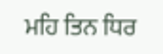ਮਹਿ ਤਿਨ ਧਿਰ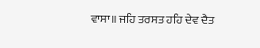ਵਾਸਾ॥ ਜਹਿ ਤਰਸਤ ਹਹਿ ਦੇਵ ਦੈਤ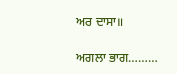ਅਰ ਦਾਸਾ॥

ਅਗਲਾ ਭਾਗ………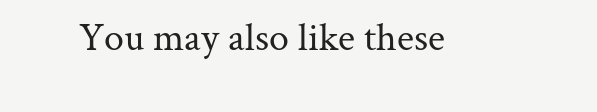You may also like these